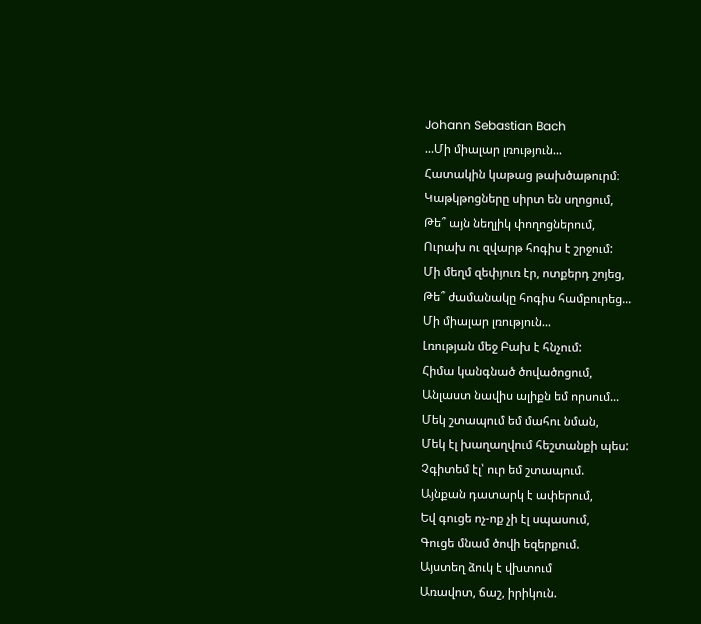Johann Sebastian Bach
...Մի միալար լռություն...
Հատակին կաթաց թախծաթուրմ։
Կաթկթոցները սիրտ են սղոցում,
Թե՞ այն նեղլիկ փողոցներում,
Ուրախ ու զվարթ հոգիս է շրջում:
Մի մեղմ զեփյուռ էր, ոտքերդ շոյեց,
Թե՞ ժամանակը հոգիս համբուրեց...
Մի միալար լռություն...
Լռության մեջ Բախ է հնչում:
Հիմա կանգնած ծովածոցում,
Անլաստ նավիս ալիքն եմ որսում...
Մեկ շտապում եմ մահու նման,
Մեկ էլ խաղաղվում հեշտանքի պես:
Չգիտեմ էլ՝ ուր եմ շտապում.
Այնքան դատարկ է ափերում,
Եվ գուցե ոչ-ոք չի էլ սպասում,
Գուցե մնամ ծովի եզերքում.
Այստեղ ձուկ է վխտում
Առավոտ, ճաշ, իրիկուն.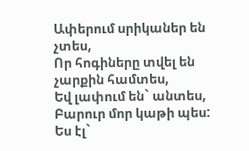Ափերում սրիկաներ են չտես,
Որ հոգիները տվել են չարքին համտես,
Եվ լափում են` անտես,
Բարուր մոր կաթի պես:
Ես էլ`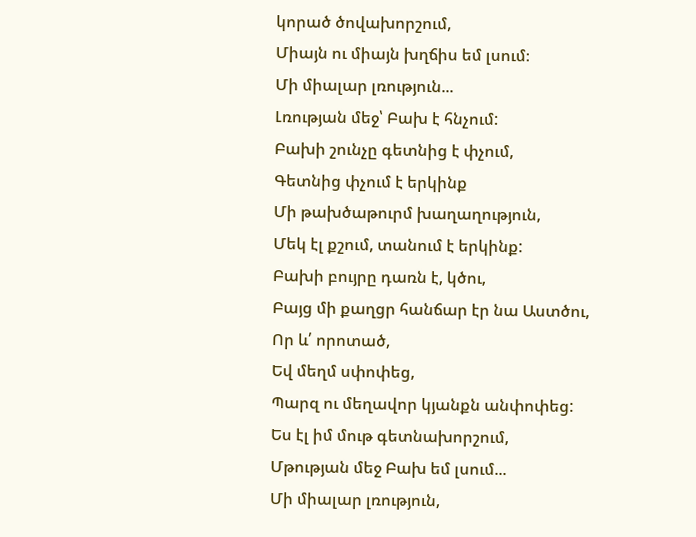կորած ծովախորշում,
Միայն ու միայն խղճիս եմ լսում։
Մի միալար լռություն...
Լռության մեջ՝ Բախ է հնչում:
Բախի շունչը գետնից է փչում,
Գետնից փչում է երկինք
Մի թախծաթուրմ խաղաղություն,
Մեկ էլ քշում, տանում է երկինք:
Բախի բույրը դառն է, կծու,
Բայց մի քաղցր հանճար էր նա Աստծու,
Որ և՛ որոտած,
Եվ մեղմ սփոփեց,
Պարզ ու մեղավոր կյանքն անփոփեց:
Ես էլ իմ մութ գետնախորշում,
Մթության մեջ Բախ եմ լսում...
Մի միալար լռություն,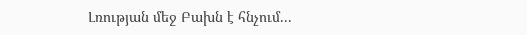Լռության մեջ Բախն է հնչում...